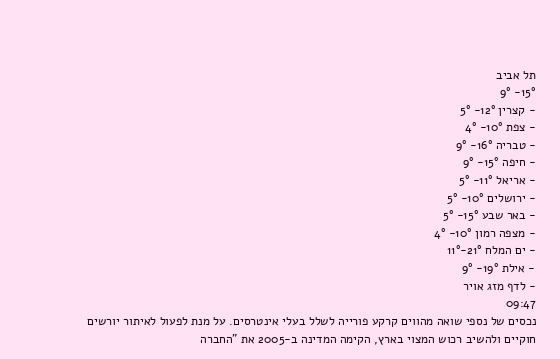תל אביב
15°- 9°
- קצרין 12°- 5°
- צפת 10°- 4°
- טבריה 16°- 9°
- חיפה 15°- 9°
- אריאל 11°- 5°
- ירושלים 10°- 5°
- באר שבע 15°- 5°
- מצפה רמון 10°- 4°
- ים המלח 21°-11°
- אילת 19°- 9°
- לדף מזג אויר
09:47
נכסים של נספי שואה מהווים קרקע פורייה לשלל בעלי אינטרסים. על מנת לפעול לאיתור יורשים חוקיים ולהשיב רכוש המצוי בארץ, הקימה המדינה ב-2005 את "החברה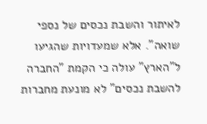לאיתור והשבת נכסים של נספי שואה". אלא שמעדויות שהגיעו ל"הארץ" עולה כי הקמת "החברה להשבת נכסים" לא מונעת מחברות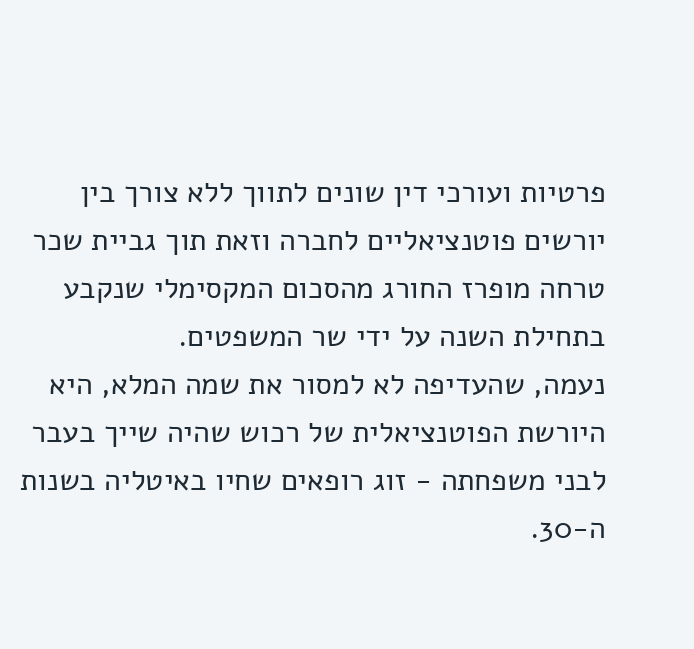פרטיות ועורכי דין שונים לתווך ללא צורך בין יורשים פוטנציאליים לחברה וזאת תוך גביית שכר טרחה מופרז החורג מהסכום המקסימלי שנקבע בתחילת השנה על ידי שר המשפטים.
נעמה, שהעדיפה לא למסור את שמה המלא, היא היורשת הפוטנציאלית של רכוש שהיה שייך בעבר לבני משפחתה - זוג רופאים שחיו באיטליה בשנות ה-30.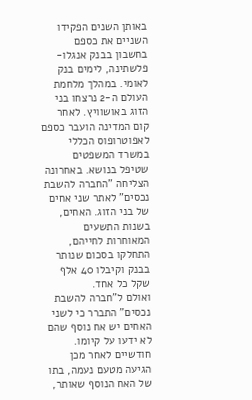באותן השנים הפקידו השניים את כספם בחשבון בבנק אנגלו-פלשתינה, לימים בנק לאומי. במהלך מלחמת העולם ה-2 נרצחו בני הזוג באושוויץ. לאחר קום המדינה הועבר כספם לאפוטרופוס הכללי במשרד המשפטים שטיפל בנושא. באחרונה הצליחה "החברה להשבת נכסים" לאתר שני אחים של בני הזוג. האחים, בשנות התשעים המאוחרות לחייהם, התחלקו בסכום שנותר בבנק וקיבלו 40 אלף שקל כל אחד.
ואולם ל"חברה להשבת נכסים" התברר כי לשני האחים יש אח נוסף שהם לא ידעו על קיומו. חודשיים לאחר מכן הגיעה מטעם נעמה, בתו של האח הנוסף שאותר,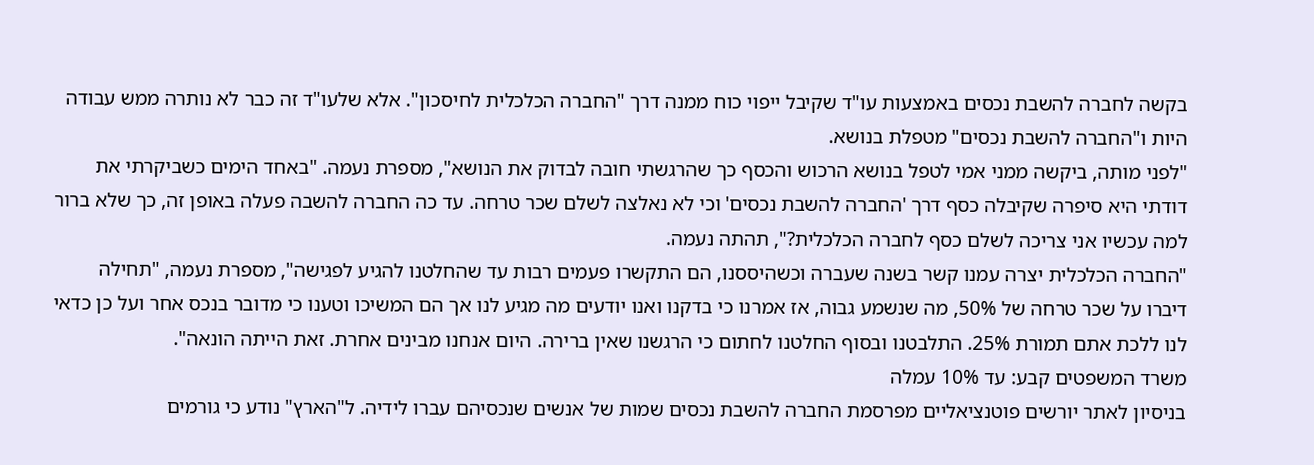בקשה לחברה להשבת נכסים באמצעות עו"ד שקיבל ייפוי כוח ממנה דרך "החברה הכלכלית לחיסכון". אלא שלעו"ד זה כבר לא נותרה ממש עבודה היות ו"החברה להשבת נכסים" מטפלת בנושא.
"לפני מותה, ביקשה ממני אמי לטפל בנושא הרכוש והכסף כך שהרגשתי חובה לבדוק את הנושא", מספרת נעמה. "באחד הימים כשביקרתי את דודתי היא סיפרה שקיבלה כסף דרך 'החברה להשבת נכסים' וכי לא נאלצה לשלם שכר טרחה. עד כה החברה להשבה פעלה באופן זה, כך שלא ברור למה עכשיו אני צריכה לשלם כסף לחברה הכלכלית?", תהתה נעמה.
"החברה הכלכלית יצרה עמנו קשר בשנה שעברה וכשהיססנו, הם התקשרו פעמים רבות עד שהחלטנו להגיע לפגישה", מספרת נעמה, "תחילה דיברו על שכר טרחה של 50%, מה שנשמע גבוה, אז אמרנו כי בדקנו ואנו יודעים מה מגיע לנו אך הם המשיכו וטענו כי מדובר בנכס אחר ועל כן כדאי לנו ללכת אתם תמורת 25%. התלבטנו ובסוף החלטנו לחתום כי הרגשנו שאין ברירה. היום אנחנו מבינים אחרת. זאת הייתה הונאה".
משרד המשפטים קבע: עד 10% עמלה
בניסיון לאתר יורשים פוטנציאליים מפרסמת החברה להשבת נכסים שמות של אנשים שנכסיהם עברו לידיה. ל"הארץ" נודע כי גורמים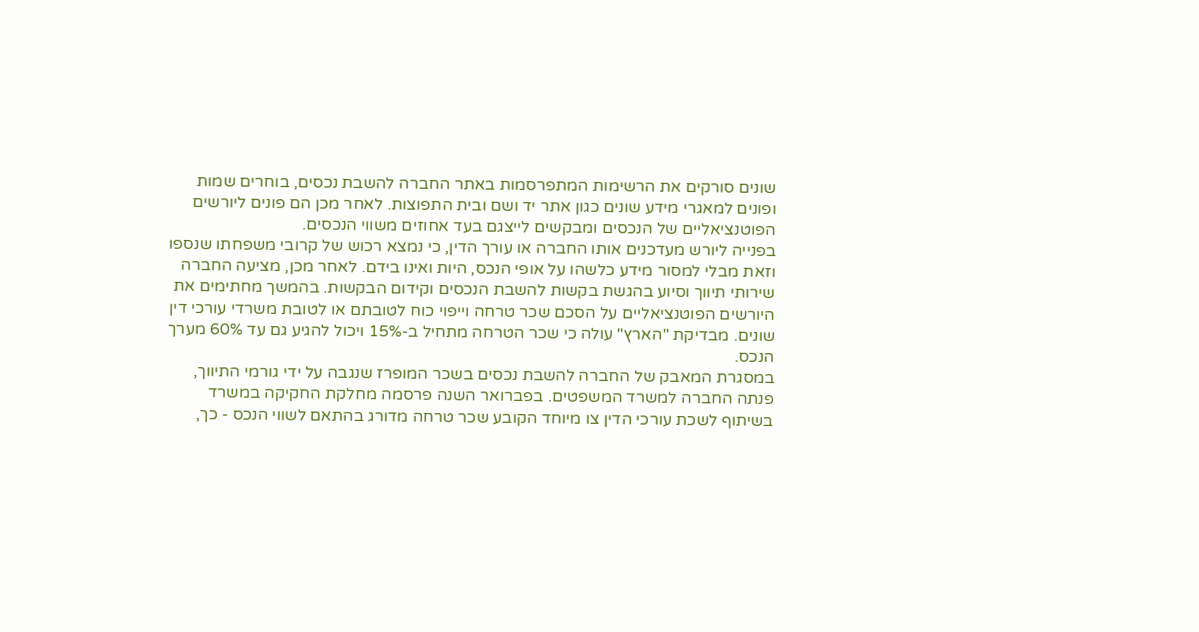שונים סורקים את הרשימות המתפרסמות באתר החברה להשבת נכסים, בוחרים שמות ופונים למאגרי מידע שונים כגון אתר יד ושם ובית התפוצות. לאחר מכן הם פונים ליורשים הפוטנציאליים של הנכסים ומבקשים לייצגם בעד אחוזים משווי הנכסים.
בפנייה ליורש מעדכנים אותו החברה או עורך הדין, כי נמצא רכוש של קרובי משפחתו שנספו וזאת מבלי למסור מידע כלשהו על אופי הנכס, היות ואינו בידם. לאחר מכן, מציעה החברה שירותי תיווך וסיוע בהגשת בקשות להשבת הנכסים וקידום הבקשות. בהמשך מחתימים את היורשים הפוטנציאליים על הסכם שכר טרחה וייפוי כוח לטובתם או לטובת משרדי עורכי דין שונים. מבדיקת "הארץ" עולה כי שכר הטרחה מתחיל ב-15% ויכול להגיע גם עד 60% מערך הנכס.
במסגרת המאבק של החברה להשבת נכסים בשכר המופרז שנגבה על ידי גורמי התיווך, פנתה החברה למשרד המשפטים. בפברואר השנה פרסמה מחלקת החקיקה במשרד בשיתוף לשכת עורכי הדין צו מיוחד הקובע שכר טרחה מדורג בהתאם לשווי הנכס - כך,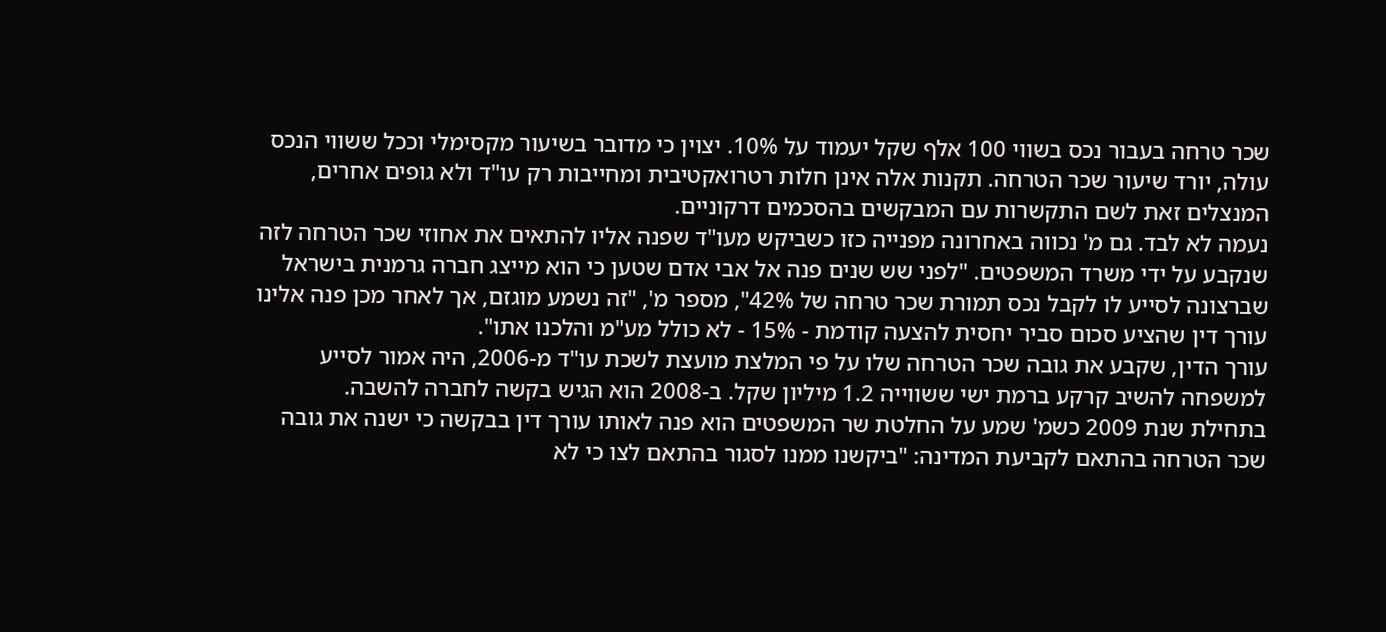שכר טרחה בעבור נכס בשווי 100 אלף שקל יעמוד על 10%. יצוין כי מדובר בשיעור מקסימלי וככל ששווי הנכס עולה, יורד שיעור שכר הטרחה. תקנות אלה אינן חלות רטרואקטיבית ומחייבות רק עו"ד ולא גופים אחרים, המנצלים זאת לשם התקשרות עם המבקשים בהסכמים דרקוניים.
נעמה לא לבד. גם מ' נכווה באחרונה מפנייה כזו כשביקש מעו"ד שפנה אליו להתאים את אחוזי שכר הטרחה לזה שנקבע על ידי משרד המשפטים. "לפני שש שנים פנה אל אבי אדם שטען כי הוא מייצג חברה גרמנית בישראל שברצונה לסייע לו לקבל נכס תמורת שכר טרחה של 42%", מספר מ', "זה נשמע מוגזם, אך לאחר מכן פנה אלינו עורך דין שהציע סכום סביר יחסית להצעה קודמת - 15% - לא כולל מע"מ והלכנו אתו".
עורך הדין, שקבע את גובה שכר הטרחה שלו על פי המלצת מועצת לשכת עו"ד מ-2006, היה אמור לסייע למשפחה להשיב קרקע ברמת ישי ששווייה 1.2 מיליון שקל. ב-2008 הוא הגיש בקשה לחברה להשבה.
בתחילת שנת 2009 כשמ' שמע על החלטת שר המשפטים הוא פנה לאותו עורך דין בבקשה כי ישנה את גובה שכר הטרחה בהתאם לקביעת המדינה: "ביקשנו ממנו לסגור בהתאם לצו כי לא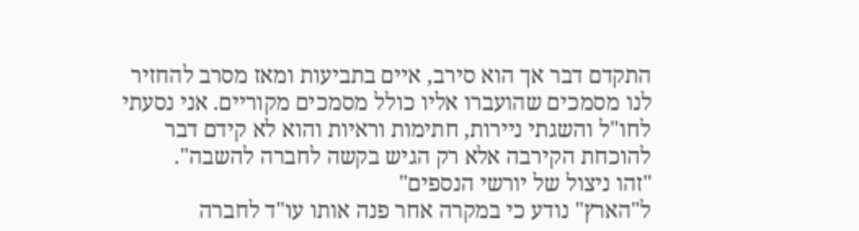התקדם דבר אך הוא סירב, איים בתביעות ומאז מסרב להחזיר לנו מסמכים שהועברו אליו כולל מסמכים מקוריים. אני נסעתי לחו"ל והשגתי ניירות, חתימות וראיות והוא לא קידם דבר להוכחת הקירבה אלא רק הגיש בקשה לחברה להשבה".
"זהו ניצול של יורשי הנספים"
ל"הארץ" נודע כי במקרה אחר פנה אותו עו"ד לחברה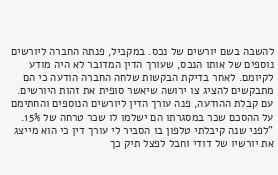להשבה בשם יורשים של נכס. במקביל, פנתה החברה ליורשים נוספים של אותו הנכס, שעורך הדין המדובר לא היה מודע לקיומם. לאחר בדיקת הבקשות שלחה החברה הודעה כי הם מתבקשים להציג צו ירושה שיאשר סופית את זהות היורשים. עם קבלת ההודעה, פנה עורך הדין ליורשים הנוספים והחתימם על ההסכם שכר במסגרתו הם ישלמו לו שכר טרחה של 15%. "לפני שנה קיבלתי טלפון בו הסביר לי עורך דין כי הוא מייצג את יורשיו של דודי וחבל לפצל תיק כך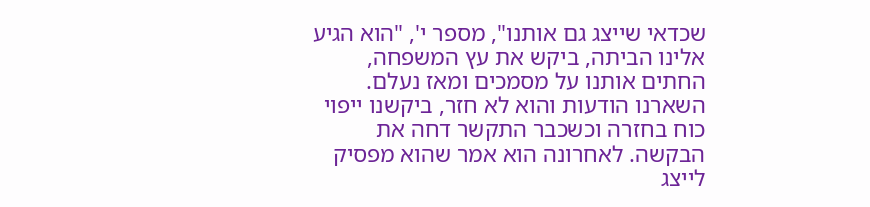שכדאי שייצג גם אותנו", מספר י', "הוא הגיע אלינו הביתה, ביקש את עץ המשפחה, החתים אותנו על מסמכים ומאז נעלם. השארנו הודעות והוא לא חזר, ביקשנו ייפוי כוח בחזרה וכשכבר התקשר דחה את הבקשה. לאחרונה הוא אמר שהוא מפסיק לייצג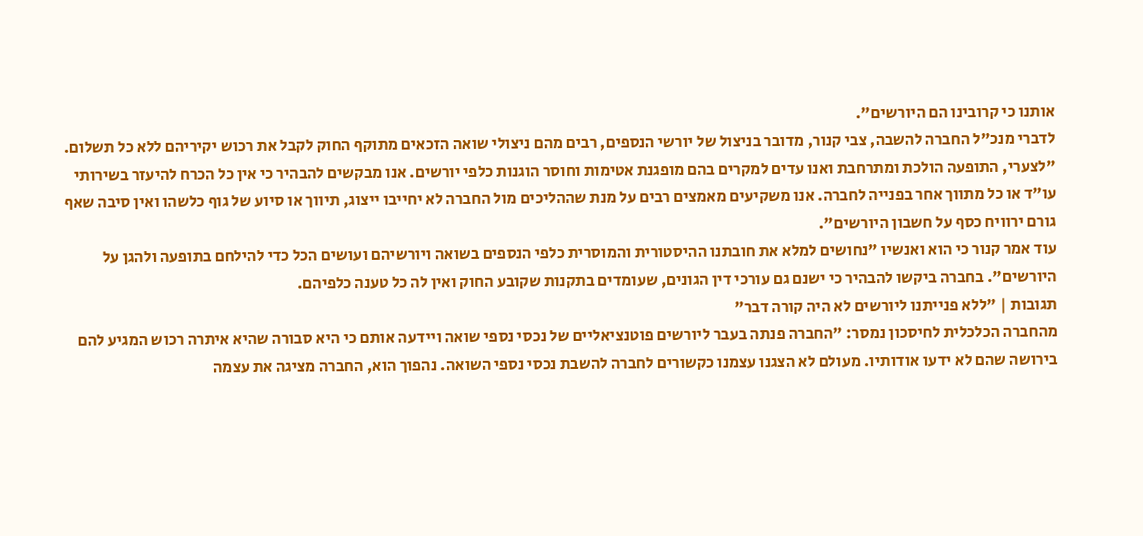אותנו כי קרובינו הם היורשים".
לדברי מנכ"ל החברה להשבה, צבי קנור, מדובר בניצול של יורשי הנספים, רבים מהם ניצולי שואה הזכאים מתוקף החוק לקבל את רכוש יקיריהם ללא כל תשלום. "לצערי, התופעה הולכת ומתרחבת ואנו עדים למקרים בהם מופגנת אטימות וחוסר הוגנות כלפי יורשים. אנו מבקשים להבהיר כי אין כל הכרח להיעזר בשירותי עו"ד או כל מתווך אחר בפנייה לחברה. אנו משקיעים מאמצים רבים על מנת שההליכים מול החברה לא יחייבו ייצוג, תיווך או סיוע של גוף כלשהו ואין סיבה שאף גורם ירוויח כסף על חשבון היורשים".
עוד אמר קנור כי הוא ואנשיו "נחושים למלא את חובתנו ההיסטורית והמוסרית כלפי הנספים בשואה ויורשיהם ועושים הכל כדי להילחם בתופעה ולהגן על היורשים". בחברה ביקשו להבהיר כי ישנם גם עורכי דין הגונים, שעומדים בתקנות שקובע החוק ואין לה כל טענה כלפיהם.
תגובות | "ללא פנייתנו ליורשים לא היה קורה דבר"
מהחברה הכלכלית לחיסכון נמסר: "החברה פנתה בעבר ליורשים פוטנציאליים של נכסי נספי שואה ויידעה אותם כי היא סבורה שהיא איתרה רכוש המגיע להם בירושה שהם לא ידעו אודותיו. מעולם לא הצגנו עצמנו כקשורים לחברה להשבת נכסי נספי השואה. נהפוך הוא, החברה מציגה את עצמה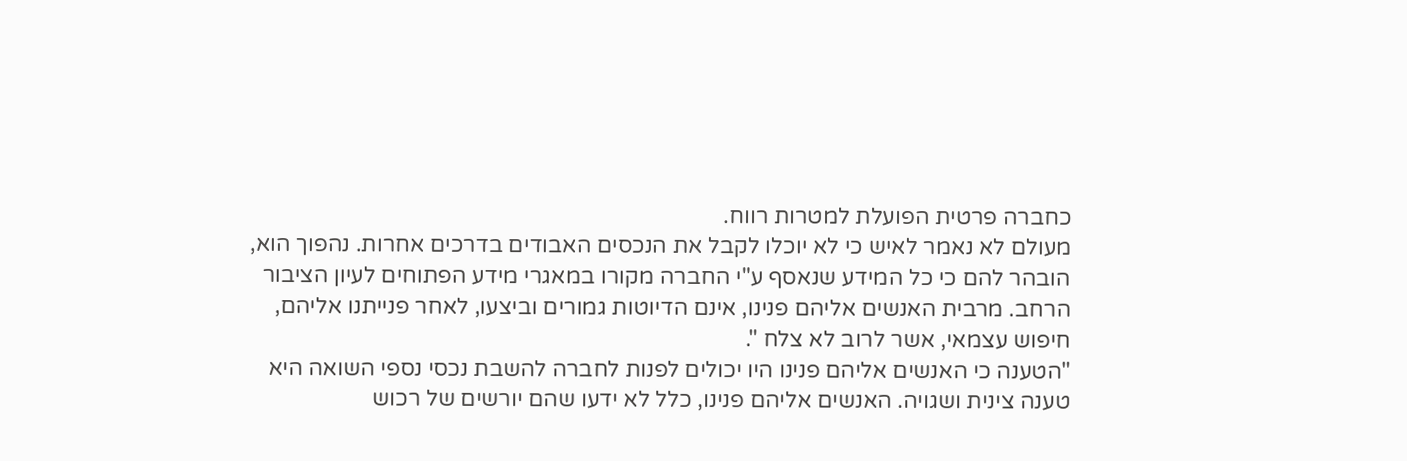כחברה פרטית הפועלת למטרות רווח.
מעולם לא נאמר לאיש כי לא יוכלו לקבל את הנכסים האבודים בדרכים אחרות. נהפוך הוא, הובהר להם כי כל המידע שנאסף ע"י החברה מקורו במאגרי מידע הפתוחים לעיון הציבור הרחב. מרבית האנשים אליהם פנינו, אינם הדיוטות גמורים וביצעו, לאחר פנייתנו אליהם, חיפוש עצמאי, אשר לרוב לא צלח ".
"הטענה כי האנשים אליהם פנינו היו יכולים לפנות לחברה להשבת נכסי נספי השואה היא טענה צינית ושגויה. האנשים אליהם פנינו, כלל לא ידעו שהם יורשים של רכוש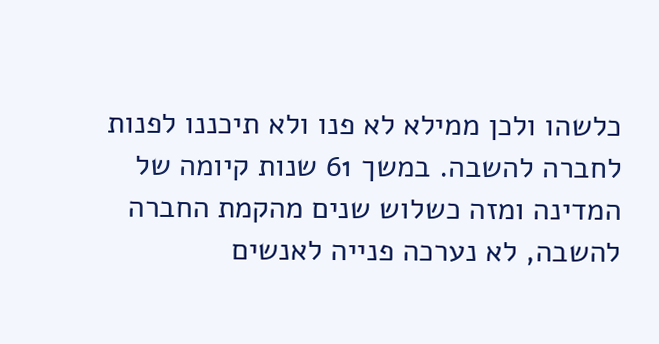כלשהו ולכן ממילא לא פנו ולא תיכננו לפנות לחברה להשבה. במשך 61 שנות קיומה של המדינה ומזה כשלוש שנים מהקמת החברה להשבה, לא נערכה פנייה לאנשים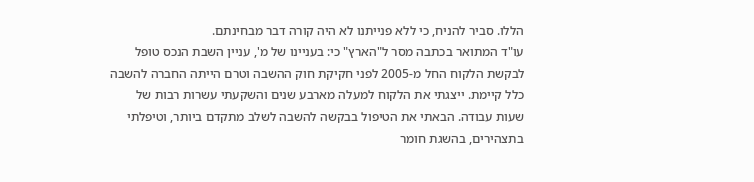הללו. סביר להניח, כי ללא פנייתנו לא היה קורה דבר מבחינתם.
עו"ד המתואר בכתבה מסר ל"הארץ" כי: בעניינו של מ', עניין השבת הנכס טופל לבקשת הלקוח החל מ-2005 לפני חקיקת חוק ההשבה וטרם הייתה החברה להשבה כלל קיימת. ייצגתי את הלקוח למעלה מארבע שנים והשקעתי עשרות רבות של שעות עבודה. הבאתי את הטיפול בבקשה להשבה לשלב מתקדם ביותר, וטיפלתי בתצהירים, בהשגת חומר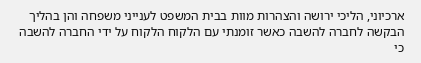ארכיוני, הליכי ירושה והצהרות מוות בבית המשפט לענייני משפחה והן בהליך הבקשה לחברה להשבה כאשר זומנתי עם הלקוח הלקוח על ידי החברה להשבה כי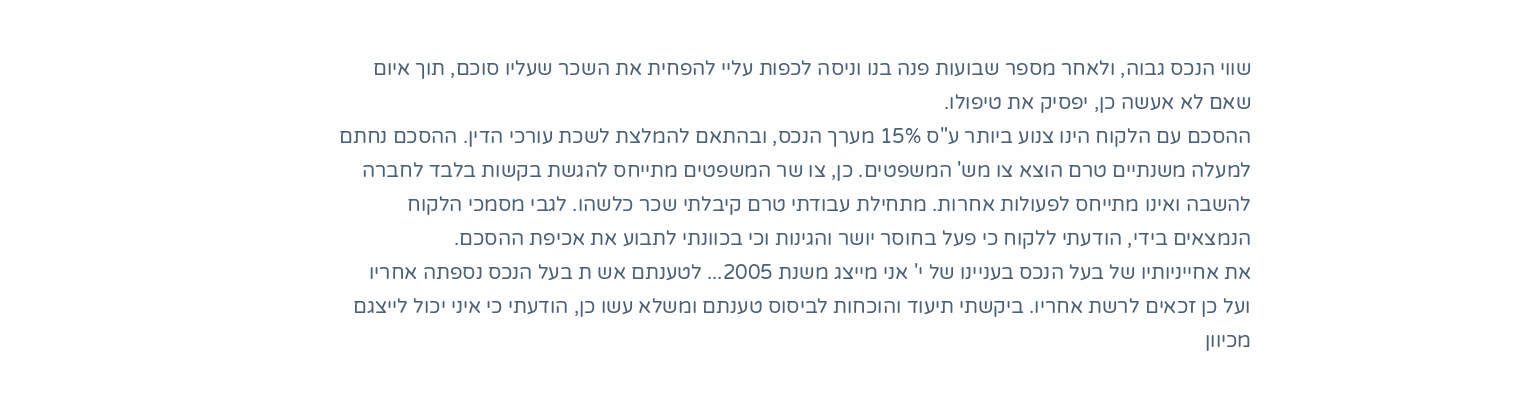שווי הנכס גבוה, ולאחר מספר שבועות פנה בנו וניסה לכפות עליי להפחית את השכר שעליו סוכם, תוך איום שאם לא אעשה כן, יפסיק את טיפולו.
ההסכם עם הלקוח הינו צנוע ביותר ע"ס 15% מערך הנכס, ובהתאם להמלצת לשכת עורכי הדין. ההסכם נחתם למעלה משנתיים טרם הוצא צו מש' המשפטים. כן, צו שר המשפטים מתייחס להגשת בקשות בלבד לחברה להשבה ואינו מתייחס לפעולות אחרות. מתחילת עבודתי טרם קיבלתי שכר כלשהו. לגבי מסמכי הלקוח הנמצאים בידי, הודעתי ללקוח כי פעל בחוסר יושר והגינות וכי בכוונתי לתבוע את אכיפת ההסכם.
את אחייניותיו של בעל הנכס בעניינו של י' אני מייצג משנת 2005... לטענתם אש ת בעל הנכס נספתה אחריו ועל כן זכאים לרשת אחריו. ביקשתי תיעוד והוכחות לביסוס טענתם ומשלא עשו כן, הודעתי כי איני יכול לייצגם מכיוון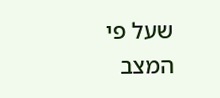שעל פי המצב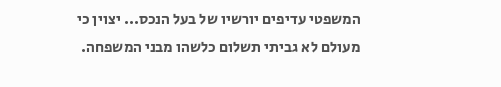המשפטי עדיפים יורשיו של בעל הנכס... יצוין כי מעולם לא גביתי תשלום כלשהו מבני המשפחה.